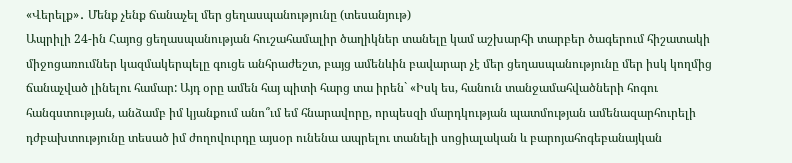«Վերելք»․ Մենք չենք ճանաչել մեր ցեղասպանությունը (տեսանյութ)
Ապրիլի 24-ին Հայոց ցեղասպանության հուշահամալիր ծաղիկներ տանելը կամ աշխարհի տարբեր ծագերում հիշատակի միջոցառումներ կազմակերպելը գուցե անհրաժեշտ, բայց ամենևին բավարար չէ մեր ցեղասպանությունը մեր իսկ կողմից ճանաչված լինելու համար: Այդ օրը ամեն հայ պիտի հարց տա իրեն` «Իսկ ես, հանուն տանջամահվածների հոգու հանգստության, անձամբ իմ կյանքում անո՞ւմ եմ հնարավորը, որպեսզի մարդկության պատմության ամենազարհուրելի դժբախտությունը տեսած իմ ժողովուրդը այսօր ունենա ապրելու տանելի սոցիալական և բարոյահոգեբանայկան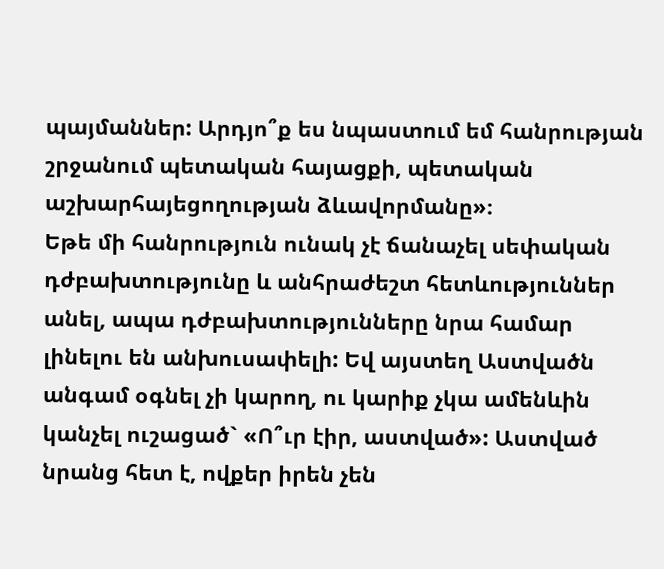պայմաններ: Արդյո՞ք ես նպաստում եմ հանրության շրջանում պետական հայացքի, պետական աշխարհայեցողության ձևավորմանը»։
Եթե մի հանրություն ունակ չէ ճանաչել սեփական դժբախտությունը և անհրաժեշտ հետևություններ անել, ապա դժբախտությունները նրա համար լինելու են անխուսափելի: Եվ այստեղ Աստվածն անգամ օգնել չի կարող, ու կարիք չկա ամենևին կանչել ուշացած` «Ո՞ւր էիր, աստված»: Աստված նրանց հետ է, ովքեր իրեն չեն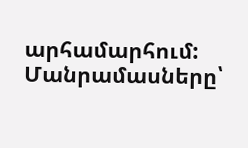արհամարհում:
Մանրամասները՝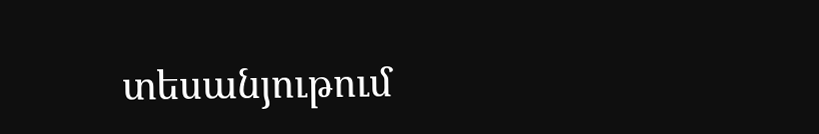տեսանյութում